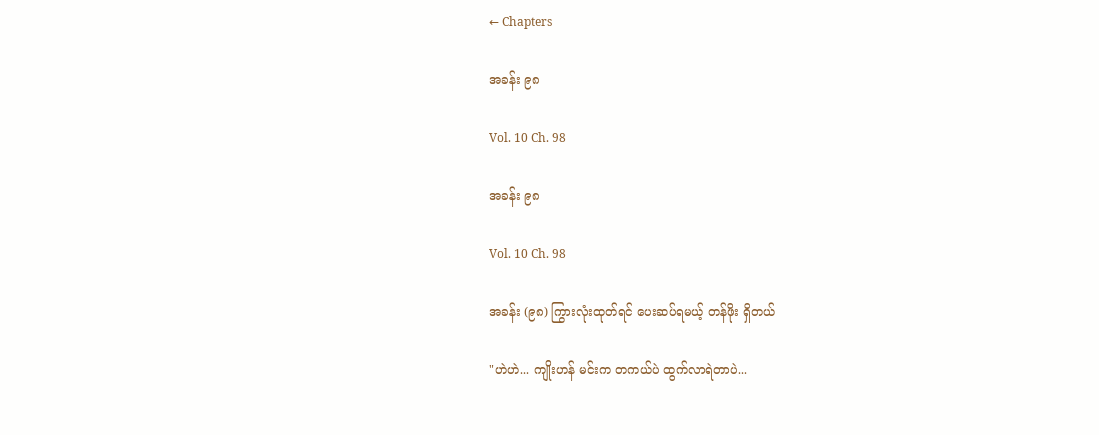← Chapters

အခန်း ၉၈

Vol. 10 Ch. 98

အခန်း ၉၈

Vol. 10 Ch. 98

အခန်း (၉၈) ကြွားလုံးထုတ်ရင် ပေးဆပ်ရမယ့် တန်ဖိုး ရှိတယ်

"ဟဲဟဲ... ကျိုးဟန် မင်းက တကယ်ပဲ ထွက်လာရဲတာပဲ...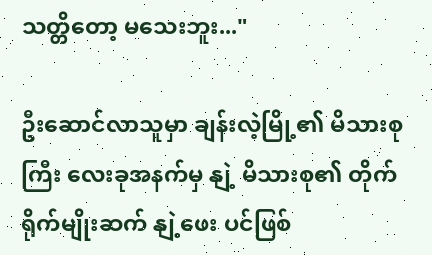သတ္တိတော့ မသေးဘူး..."

ဦးဆောင်လာသူမှာ ချန်းလဲ့မြို့၏ မိသားစုကြီး လေးခုအနက်မှ နျဲ့ မိသားစု၏ တိုက်ရိုက်မျိုးဆက် နျဲ့ဖေး ပင်ဖြစ်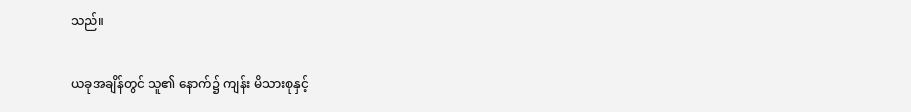သည်။

ယခုအချိန်တွင် သူ၏ နောက်၌ ကျန်း မိသားစုနှင့်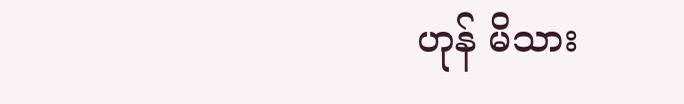ဟုန် မိသား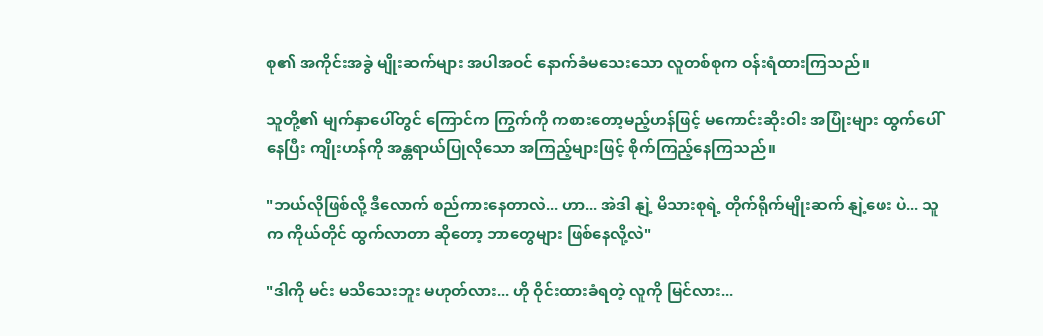စု၏ အကိုင်းအခွဲ မျိုးဆက်များ အပါအဝင် နောက်ခံမသေးသော လူတစ်စုက ဝန်းရံထားကြသည်။

သူတို့၏ မျက်နှာပေါ်တွင် ကြောင်က ကြွက်ကို ကစားတော့မည့်ဟန်ဖြင့် မကောင်းဆိုးဝါး အပြုံးများ ထွက်ပေါ်နေပြီး ကျိုးဟန်ကို အန္တရာယ်ပြုလိုသော အကြည့်များဖြင့် စိုက်ကြည့်နေကြသည်။

"ဘယ်လိုဖြစ်လို့ ဒီလောက် စည်ကားနေတာလဲ... ဟာ... အဲဒါ နျဲ့ မိသားစုရဲ့ တိုက်ရိုက်မျိုးဆက် နျဲ့ဖေး ပဲ... သူက ကိုယ်တိုင် ထွက်လာတာ ဆိုတော့ ဘာတွေများ ဖြစ်နေလို့လဲ"

"ဒါကို မင်း မသိသေးဘူး မဟုတ်လား... ဟို ဝိုင်းထားခံရတဲ့ လူကို မြင်လား...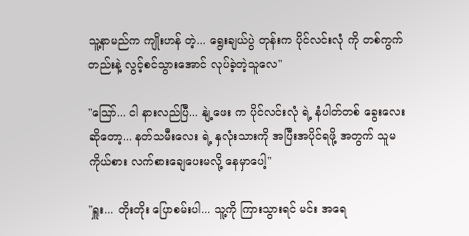သူ့နာမည်က ကျိုးဟန် တဲ့... ရွေးချယ်ပွဲ တုန်းက ပိုင်လင်းလုံ ကို တစ်ကွက်တည်းနဲ့ လွင့်စင်သွားအောင် လုပ်ခဲ့တဲ့သူလေ"

"သြော်... ငါ နားလည်ပြီ... နျဲ့ဖေး က ပိုင်လင်းလုံ ရဲ့ နံပါတ်တစ် ခွေးလေး ဆိုတော့... နတ်သမီးလေး ရဲ့ နှလုံးသားကို အပြီးအပိုင်ရဖို့ အတွက် သူမ ကိုယ်စား လက်စားချေပေးမလို့ နေမှာပေါ့"

"ရှူး... တိုးတိုး ပြောစမ်းပါ... သူ့ကို ကြားသွားရင် မင်း အရေ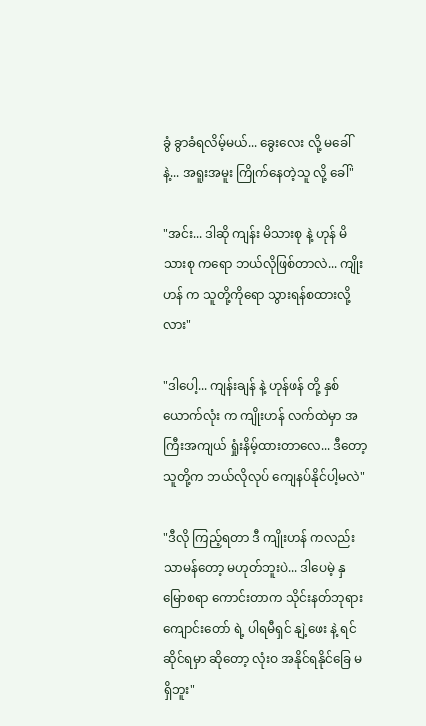ခွံ ခွာခံရလိမ့်မယ်... ခွေးလေး လို့ မခေါ်နဲ့... အရူးအမူး ကြိုက်နေတဲ့သူ လို့ ခေါ်"

"အင်း... ဒါဆို ကျန်း မိသားစု နဲ့ ဟုန် မိသားစု ကရော ဘယ်လိုဖြစ်တာလဲ... ကျိုးဟန် က သူတို့ကိုရော သွားရန်စထားလို့လား"

"ဒါပေါ့... ကျန်းချန် နဲ့ ဟုန်ဖန် တို့ နှစ်ယောက်လုံး က ကျိုးဟန် လက်ထဲမှာ အကြီးအကျယ် ရှုံးနိမ့်ထားတာလေ... ဒီတော့ သူတို့က ဘယ်လိုလုပ် ကျေနပ်နိုင်ပါ့မလဲ"

"ဒီလို ကြည့်ရတာ ဒီ ကျိုးဟန် ကလည်း သာမန်တော့ မဟုတ်ဘူးပဲ... ဒါပေမဲ့ နှမြောစရာ ကောင်းတာက သိုင်းနတ်ဘုရား ကျောင်းတော် ရဲ့ ပါရမီရှင် နျဲ့ဖေး နဲ့ ရင်ဆိုင်ရမှာ ဆိုတော့ လုံးဝ အနိုင်ရနိုင်ခြေ မရှိဘူး"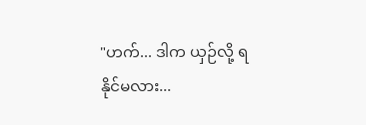"ဟက်... ဒါက ယှဉ်လို့ ရနိုင်မလား...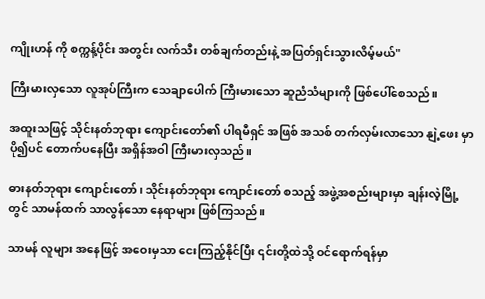ကျိုးဟန် ကို စက္ကန့်ပိုင်း အတွင်း လက်သီး တစ်ချက်တည်းနဲ့ အပြတ်ရှင်းသွားလိမ့်မယ်"

ကြီးမားလှသော လူအုပ်ကြီးက သေချာပေါက် ကြီးမားသော ဆူညံသံများကို ဖြစ်ပေါ်စေသည်။

အထူးသဖြင့် သိုင်းနတ်ဘုရား ကျောင်းတော်၏ ပါရမီရှင် အဖြစ် အသစ် တက်လှမ်းလာသော နျဲ့ဖေး မှာ ပို၍ပင် တောက်ပနေပြီး အရှိန်အဝါ ကြီးမားလှသည်။

ဓားနတ်ဘုရား ကျောင်းတော်၊ သိုင်းနတ်ဘုရား ကျောင်းတော် စသည့် အဖွဲ့အစည်းများမှာ ချန်းလဲ့မြို့ တွင် သာမန်ထက် သာလွန်သော နေရာများ ဖြစ်ကြသည်။

သာမန် လူများ အနေဖြင့် အဝေးမှသာ ငေးကြည့်နိုင်ပြီး ၎င်းတို့ထဲသို့ ဝင်ရောက်ရန်မှာ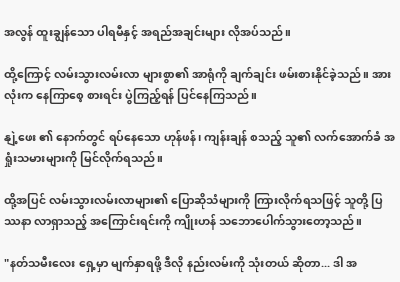အလွန် ထူးချွန်သော ပါရမီနှင့် အရည်အချင်းများ လိုအပ်သည်။

ထို့ကြောင့် လမ်းသွားလမ်းလာ များစွာ၏ အာရုံကို ချက်ချင်း ဖမ်းစားနိုင်ခဲ့သည်။ အားလုံးက နေကြာစေ့ စားရင်း ပွဲကြည့်ရန် ပြင်နေကြသည်။

နျဲ့ဖေး ၏ နောက်တွင် ရပ်နေသော ဟုန်ဖန်၊ ကျန်းချန် စသည့် သူ၏ လက်အောက်ခံ အရှုံးသမားများကို မြင်လိုက်ရသည်။

ထို့အပြင် လမ်းသွားလမ်းလာများ၏ ပြောဆိုသံများကို ကြားလိုက်ရသဖြင့် သူတို့ ပြဿနာ လာရှာသည့် အကြောင်းရင်းကို ကျိုးဟန် သဘောပေါက်သွားတော့သည်။

"နတ်သမီးလေး ရှေ့မှာ မျက်နှာရဖို့ ဒီလို နည်းလမ်းကို သုံးတယ် ဆိုတာ... ဒါ အ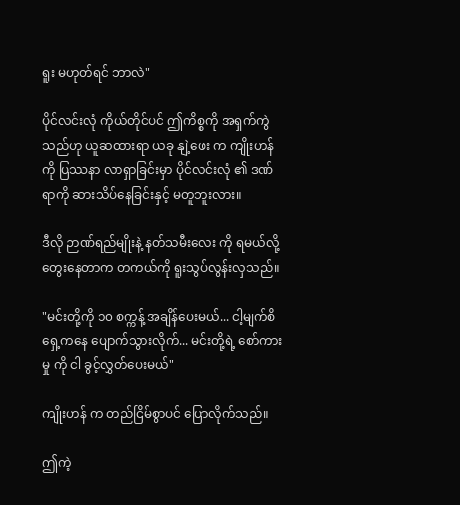ရူး မဟုတ်ရင် ဘာလဲ"

ပိုင်လင်းလုံ ကိုယ်တိုင်ပင် ဤကိစ္စကို အရှက်ကွဲသည်ဟု ယူဆထားရာ ယခု နျဲ့ဖေး က ကျိုးဟန်ကို ပြဿနာ လာရှာခြင်းမှာ ပိုင်လင်းလုံ ၏ ဒဏ်ရာကို ဆားသိပ်နေခြင်းနှင့် မတူဘူးလား။

ဒီလို ဉာဏ်ရည်မျိုးနဲ့ နတ်သမီးလေး ကို ရမယ်လို့ တွေးနေတာက တကယ်ကို ရူးသွပ်လွန်းလှသည်။

"မင်းတို့ကို ၁၀ စက္ကန့် အချိန်ပေးမယ်... ငါ့မျက်စိရှေ့ကနေ ပျောက်သွားလိုက်... မင်းတို့ရဲ့ စော်ကားမှု ကို ငါ ခွင့်လွှတ်ပေးမယ်"

ကျိုးဟန် က တည်ငြိမ်စွာပင် ပြောလိုက်သည်။

ဤကဲ့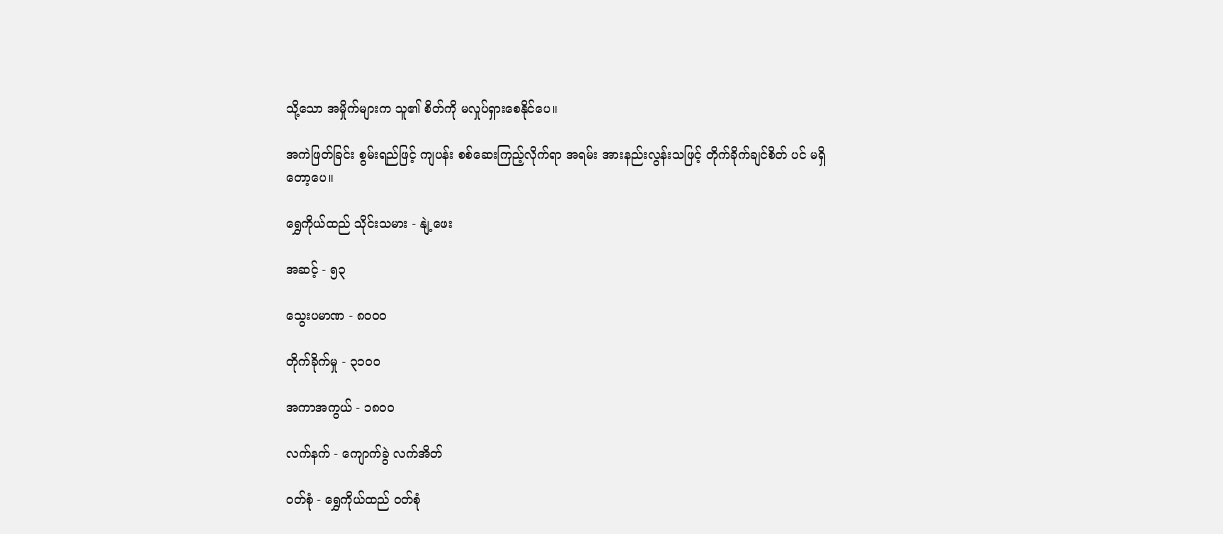သို့သော အမှိုက်များက သူ၏ စိတ်ကို မလှုပ်ရှားစေနိုင်ပေ။

အကဲဖြတ်ခြင်း စွမ်းရည်ဖြင့် ကျပန်း စစ်ဆေးကြည့်လိုက်ရာ အရမ်း အားနည်းလွန်းသဖြင့် တိုက်ခိုက်ချင်စိတ် ပင် မရှိတော့ပေ။

ရွှေကိုယ်ထည် သိုင်းသမား - နျဲ့ဖေး

အဆင့် - ၅၃

သွေးပမာဏ - ၈၀၀၀

တိုက်ခိုက်မှု - ၃၁၀၀

အကာအကွယ် - ၁၈၀၀

လက်နက် - ကျောက်ခွဲ လက်အိတ်

ဝတ်စုံ - ရွှေကိုယ်ထည် ဝတ်စုံ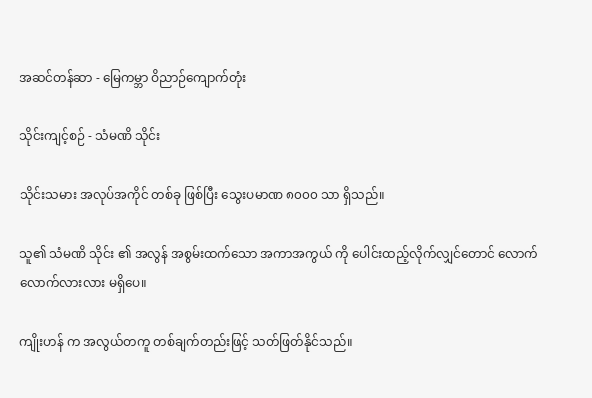အဆင်တန်ဆာ - မြေကမ္ဘာ ဝိညာဉ်ကျောက်တုံး

သိုင်းကျင့်စဉ် - သံမဏိ သိုင်း

သိုင်းသမား အလုပ်အကိုင် တစ်ခု ဖြစ်ပြီး သွေးပမာဏ ၈၀၀၀ သာ ရှိသည်။

သူ၏ သံမဏိ သိုင်း ၏ အလွန် အစွမ်းထက်သော အကာအကွယ် ကို ပေါင်းထည့်လိုက်လျှင်တောင် လောက်လောက်လားလား မရှိပေ။

ကျိုးဟန် က အလွယ်တကူ တစ်ချက်တည်းဖြင့် သတ်ဖြတ်နိုင်သည်။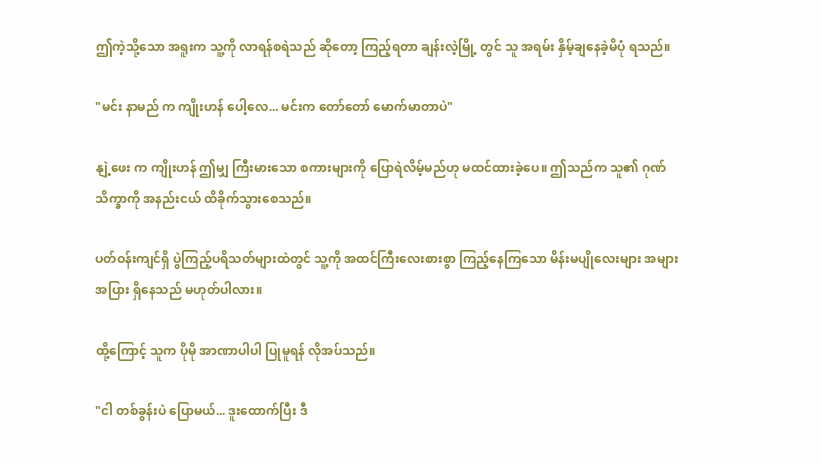ဤကဲ့သို့သော အရူးက သူ့ကို လာရန်စရဲသည် ဆိုတော့ ကြည့်ရတာ ချန်းလဲ့မြို့ တွင် သူ အရမ်း နှိမ့်ချနေခဲ့မိပုံ ရသည်။

"မင်း နာမည် က ကျိုးဟန် ပေါ့လေ... မင်းက တော်တော် မောက်မာတာပဲ"

နျဲ့ဖေး က ကျိုးဟန် ဤမျှ ကြီးမားသော စကားများကို ပြောရဲလိမ့်မည်ဟု မထင်ထားခဲ့ပေ။ ဤသည်က သူ၏ ဂုဏ်သိက္ခာကို အနည်းငယ် ထိခိုက်သွားစေသည်။

ပတ်ဝန်းကျင်ရှိ ပွဲကြည့်ပရိသတ်များထဲတွင် သူ့ကို အထင်ကြီးလေးစားစွာ ကြည့်နေကြသော မိန်းမပျိုလေးများ အများအပြား ရှိနေသည် မဟုတ်ပါလား။

ထို့ကြောင့် သူက ပိုမို အာဏာပါပါ ပြုမူရန် လိုအပ်သည်။

"ငါ တစ်ခွန်းပဲ ပြောမယ်... ဒူးထောက်ပြီး ဒီ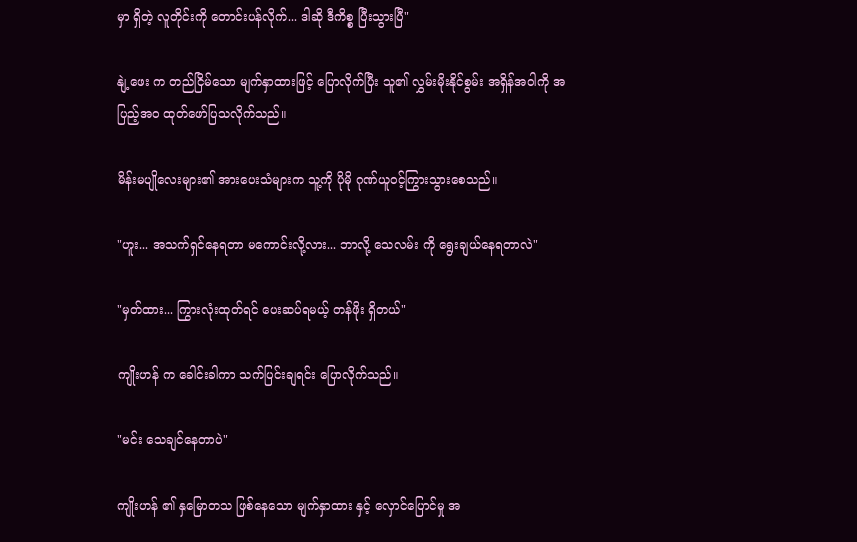မှာ ရှိတဲ့ လူတိုင်းကို တောင်းပန်လိုက်... ဒါဆို ဒီကိစ္စ ပြီးသွားပြီ"

နျဲ့ဖေး က တည်ငြိမ်သော မျက်နှာထားဖြင့် ပြောလိုက်ပြီး သူ၏ လွှမ်းမိုးနိုင်စွမ်း အရှိန်အဝါကို အပြည့်အဝ ထုတ်ဖော်ပြသလိုက်သည်။

မိန်းမပျိုလေးများ၏ အားပေးသံများက သူ့ကို ပိုမို ဂုဏ်ယူဝင့်ကြွားသွားစေသည်။

"ဟူး... အသက်ရှင်နေရတာ မကောင်းလို့လား... ဘာလို့ သေလမ်း ကို ရွေးချယ်နေရတာလဲ"

"မှတ်ထား... ကြွားလုံးထုတ်ရင် ပေးဆပ်ရမယ့် တန်ဖိုး ရှိတယ်"

ကျိုးဟန် က ခေါင်းခါကာ သက်ပြင်းချရင်း ပြောလိုက်သည်။

"မင်း သေချင်နေတာပဲ"

ကျိုးဟန် ၏ နှမြောတသ ဖြစ်နေသော မျက်နှာထား နှင့် လှောင်ပြောင်မှု အ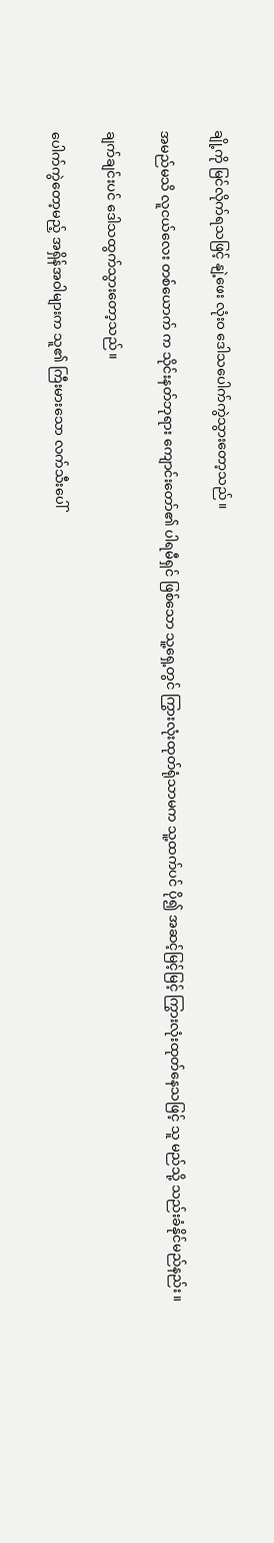ချို့ကို မြင်လိုက်ရသဖြင့် နျဲ့ဖေး လုံးဝ ဒေါသပေါက်ကွဲသွားတော့သည်။

အမည်မသိ လူငယ်လေး တစ်ယောက် က သိုင်းနတ်ဘုရား ကျောင်းတော်၏ ပါရမီရှင် ဖြစ်သော သူ့ရှေ့တွင် ကြွားလုံးထုတ်ရုံသာမက သူ့ထက်ပင် ပို၍ အဆင့်မြင့်မြင့် ကြွားလုံးထုတ်နေသဖြင့် သူ မည်သို့ သည်းခံနိုင်မည်နည်း။

ချက်ချင်းပင် ဒေါသထွက်သွားတော့သည်။

ပေါက်ကွဲတော့မည့် အရှိန်အဝါများက သူ၏ ကြီးမားသော လက်သီးပေါ်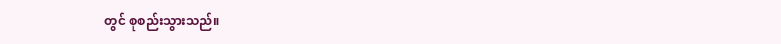တွင် စုစည်းသွားသည်။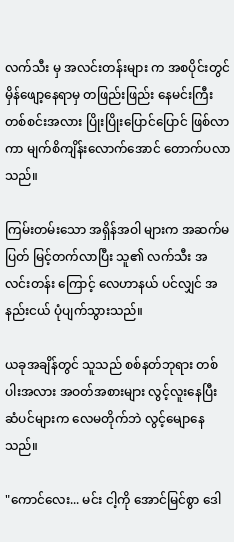လက်သီး မှ အလင်းတန်းများ က အစပိုင်းတွင် မှိန်ဖျော့နေရာမှ တဖြည်းဖြည်း နေမင်းကြီး တစ်စင်းအလား ပြိုးပြိုးပြောင်ပြောင် ဖြစ်လာကာ မျက်စိကျိန်းလောက်အောင် တောက်ပလာသည်။

ကြမ်းတမ်းသော အရှိန်အဝါ များက အဆက်မပြတ် မြင့်တက်လာပြီး သူ၏ လက်သီး အလင်းတန်း ကြောင့် လေဟာနယ် ပင်လျှင် အနည်းငယ် ပုံပျက်သွားသည်။

ယခုအချိန်တွင် သူသည် စစ်နတ်ဘုရား တစ်ပါးအလား အဝတ်အစားများ လွင့်လူးနေပြီး ဆံပင်များက လေမတိုက်ဘဲ လွင့်မျောနေသည်။

"ကောင်လေး... မင်း ငါ့ကို အောင်မြင်စွာ ဒေါ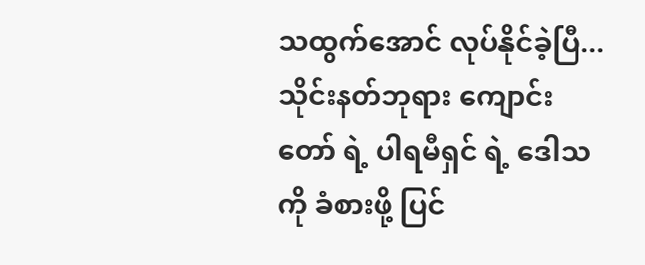သထွက်အောင် လုပ်နိုင်ခဲ့ပြီ... သိုင်းနတ်ဘုရား ကျောင်းတော် ရဲ့ ပါရမီရှင် ရဲ့ ဒေါသကို ခံစားဖို့ ပြင်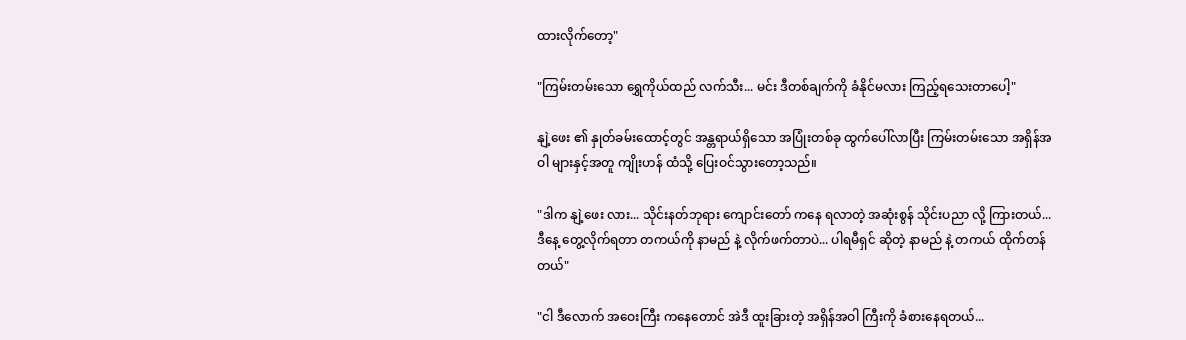ထားလိုက်တော့"

"ကြမ်းတမ်းသော ရွှေကိုယ်ထည် လက်သီး... မင်း ဒီတစ်ချက်ကို ခံနိုင်မလား ကြည့်ရသေးတာပေါ့"

နျဲ့ဖေး ၏ နှုတ်ခမ်းထောင့်တွင် အန္တရာယ်ရှိသော အပြုံးတစ်ခု ထွက်ပေါ်လာပြီး ကြမ်းတမ်းသော အရှိန်အဝါ များနှင့်အတူ ကျိုးဟန် ထံသို့ ပြေးဝင်သွားတော့သည်။

"ဒါက နျဲ့ဖေး လား... သိုင်းနတ်ဘုရား ကျောင်းတော် ကနေ ရလာတဲ့ အဆုံးစွန် သိုင်းပညာ လို့ ကြားတယ်... ဒီနေ့ တွေ့လိုက်ရတာ တကယ်ကို နာမည် နဲ့ လိုက်ဖက်တာပဲ... ပါရမီရှင် ဆိုတဲ့ နာမည် နဲ့ တကယ် ထိုက်တန်တယ်"

"ငါ ဒီလောက် အဝေးကြီး ကနေတောင် အဲဒီ ထူးခြားတဲ့ အရှိန်အဝါ ကြီးကို ခံစားနေရတယ်...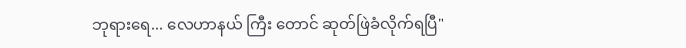ဘုရားရေ... လေဟာနယ် ကြီး တောင် ဆုတ်ဖြဲခံလိုက်ရပြီ"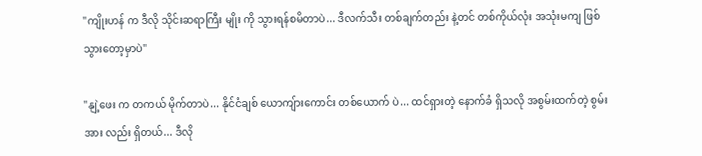"ကျိုးဟန် က ဒီလို သိုင်းဆရာကြီး မျိုး ကို သွားရန်စမိတာပဲ... ဒီလက်သီး တစ်ချက်တည်း နဲ့တင် တစ်ကိုယ်လုံး အသုံးမကျ ဖြစ်သွားတော့မှာပဲ"

"နျဲ့ဖေး က တကယ် မိုက်တာပဲ... နိုင်ငံချစ် ယောကျ်ားကောင်း တစ်ယောက် ပဲ... ထင်ရှားတဲ့ နောက်ခံ ရှိသလို အစွမ်းထက်တဲ့ စွမ်းအား လည်း ရှိတယ်... ဒီလို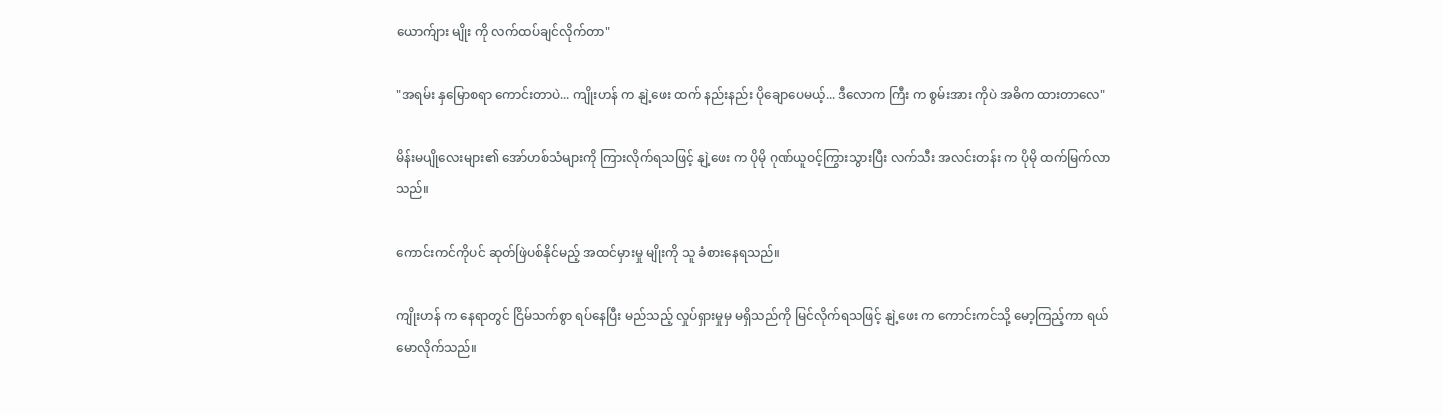ယောက်ျား မျိုး ကို လက်ထပ်ချင်လိုက်တာ"

"အရမ်း နှမြောစရာ ကောင်းတာပဲ... ကျိုးဟန် က နျဲ့ဖေး ထက် နည်းနည်း ပိုချောပေမယ့်... ဒီလောက ကြီး က စွမ်းအား ကိုပဲ အဓိက ထားတာလေ"

မိန်းမပျိုလေးများ၏ အော်ဟစ်သံများကို ကြားလိုက်ရသဖြင့် နျဲ့ဖေး က ပိုမို ဂုဏ်ယူဝင့်ကြွားသွားပြီး လက်သီး အလင်းတန်း က ပိုမို ထက်မြက်လာသည်။

ကောင်းကင်ကိုပင် ဆုတ်ဖြဲပစ်နိုင်မည့် အထင်မှားမှု မျိုးကို သူ ခံစားနေရသည်။

ကျိုးဟန် က နေရာတွင် ငြိမ်သက်စွာ ရပ်နေပြီး မည်သည့် လှုပ်ရှားမှုမှ မရှိသည်ကို မြင်လိုက်ရသဖြင့် နျဲ့ဖေး က ကောင်းကင်သို့ မော့ကြည့်ကာ ရယ်မောလိုက်သည်။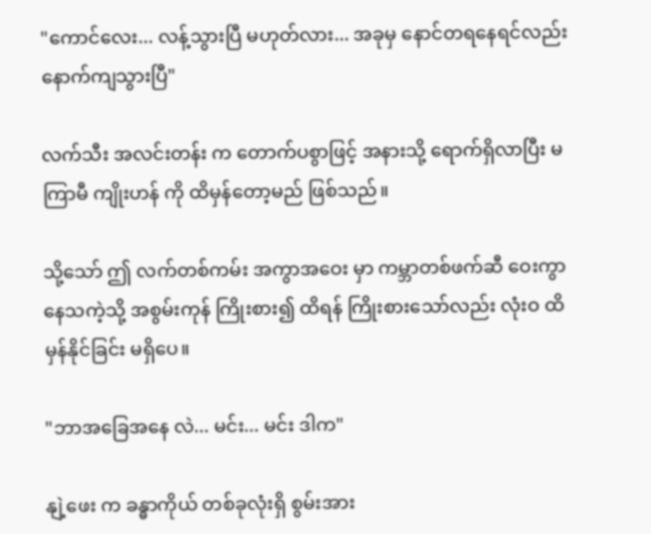"ကောင်လေး... လန့်သွားပြီ မဟုတ်လား... အခုမှ နောင်တရနေရင်လည်း နောက်ကျသွားပြီ"

လက်သီး အလင်းတန်း က တောက်ပစွာဖြင့် အနားသို့ ရောက်ရှိလာပြီး မကြာမီ ကျိုးဟန် ကို ထိမှန်တော့မည် ဖြစ်သည်။

သို့သော် ဤ လက်တစ်ကမ်း အကွာအဝေး မှာ ကမ္ဘာတစ်ဖက်ဆီ ဝေးကွာနေသကဲ့သို့ အစွမ်းကုန် ကြိုးစား၍ ထိရန် ကြိုးစားသော်လည်း လုံးဝ ထိမှန်နိုင်ခြင်း မရှိပေ။

"ဘာအခြေအနေ လဲ... မင်း... မင်း ဒါက"

နျဲ့ဖေး က ခန္ဓာကိုယ် တစ်ခုလုံးရှိ စွမ်းအား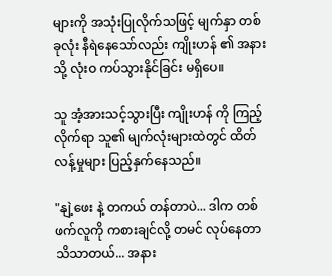များကို အသုံးပြုလိုက်သဖြင့် မျက်နှာ တစ်ခုလုံး နီရဲနေသော်လည်း ကျိုးဟန် ၏ အနားသို့ လုံးဝ ကပ်သွားနိုင်ခြင်း မရှိပေ။

သူ အံ့အားသင့်သွားပြီး ကျိုးဟန် ကို ကြည့်လိုက်ရာ သူ၏ မျက်လုံးများထဲတွင် ထိတ်လန့်မှုများ ပြည့်နှက်နေသည်။

"နျဲ့ဖေး နဲ့ တကယ် တန်တာပဲ... ဒါက တစ်ဖက်လူကို ကစားချင်လို့ တမင် လုပ်နေတာ သိသာတယ်... အနား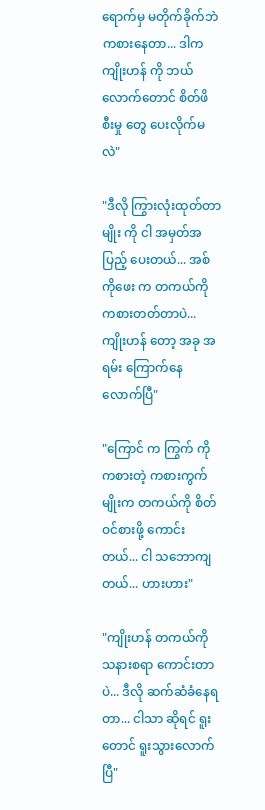ရောက်မှ မတိုက်ခိုက်ဘဲ ကစားနေတာ... ဒါက ကျိုးဟန် ကို ဘယ်လောက်တောင် စိတ်ဖိစီးမှု တွေ ပေးလိုက်မလဲ"

"ဒီလို ကြွားလုံးထုတ်တာမျိုး ကို ငါ အမှတ်အပြည့် ပေးတယ်... အစ်ကိုဖေး က တကယ်ကို ကစားတတ်တာပဲ... ကျိုးဟန် တော့ အခု အရမ်း ကြောက်နေလောက်ပြီ"

"ကြောင် က ကြွက် ကို ကစားတဲ့ ကစားကွက် မျိုးက တကယ်ကို စိတ်ဝင်စားဖို့ ကောင်းတယ်... ငါ သဘောကျတယ်... ဟားဟား"

"ကျိုးဟန် တကယ်ကို သနားစရာ ကောင်းတာပဲ... ဒီလို ဆက်ဆံခံနေရတာ... ငါသာ ဆိုရင် ရူးတောင် ရူးသွားလောက်ပြီ"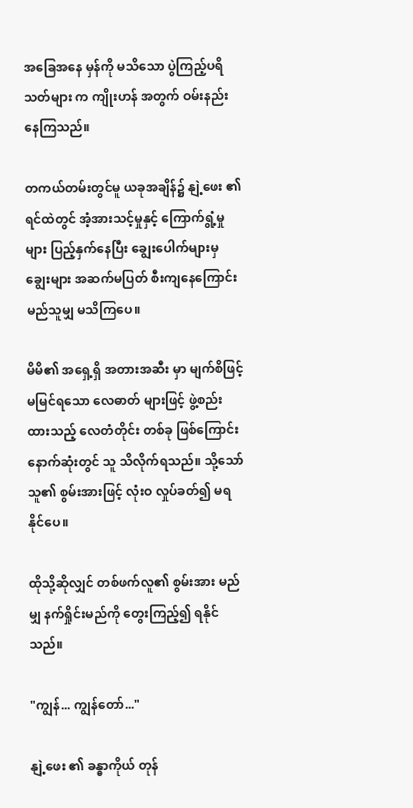အခြေအနေ မှန်ကို မသိသော ပွဲကြည့်ပရိသတ်များ က ကျိုးဟန် အတွက် ဝမ်းနည်းနေကြသည်။

တကယ်တမ်းတွင်မူ ယခုအချိန်၌ နျဲ့ဖေး ၏ ရင်ထဲတွင် အံ့အားသင့်မှုနှင့် ကြောက်ရွံ့မှုများ ပြည့်နှက်နေပြီး ချွေးပေါက်များမှ ချွေးများ အဆက်မပြတ် စီးကျနေကြောင်း မည်သူမျှ မသိကြပေ။

မိမိ၏ အရှေ့ရှိ အတားအဆီး မှာ မျက်စိဖြင့် မမြင်ရသော လေဓာတ် များဖြင့် ဖွဲ့စည်းထားသည့် လေတံတိုင်း တစ်ခု ဖြစ်ကြောင်း နောက်ဆုံးတွင် သူ သိလိုက်ရသည်။ သို့သော် သူ၏ စွမ်းအားဖြင့် လုံးဝ လှုပ်ခတ်၍ မရနိုင်ပေ။

ထိုသို့ဆိုလျှင် တစ်ဖက်လူ၏ စွမ်းအား မည်မျှ နက်ရှိုင်းမည်ကို တွေးကြည့်၍ ရနိုင်သည်။

"ကျွန်... ကျွန်တော်..."

နျဲ့ဖေး ၏ ခန္ဓာကိုယ် တုန်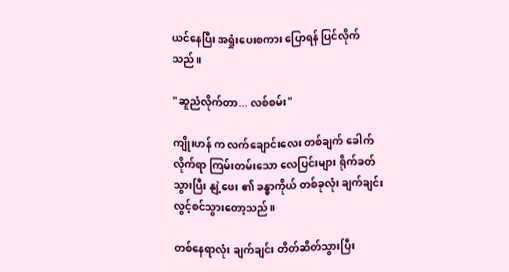ယင်နေပြီး အရှုံးပေးစကား ပြောရန် ပြင်လိုက်သည်။

"ဆူညံလိုက်တာ... လစ်စမ်း"

ကျိုးဟန် က လက်ချောင်းလေး တစ်ချက် ခေါက်လိုက်ရာ ကြမ်းတမ်းသော လေပြင်းများ ရိုက်ခတ်သွားပြီး နျဲ့ဖေး ၏ ခန္ဓာကိုယ် တစ်ခုလုံး ချက်ချင်း လွင့်စင်သွားတော့သည်။

တစ်နေရာလုံး ချက်ချင်း တိတ်ဆိတ်သွားပြီး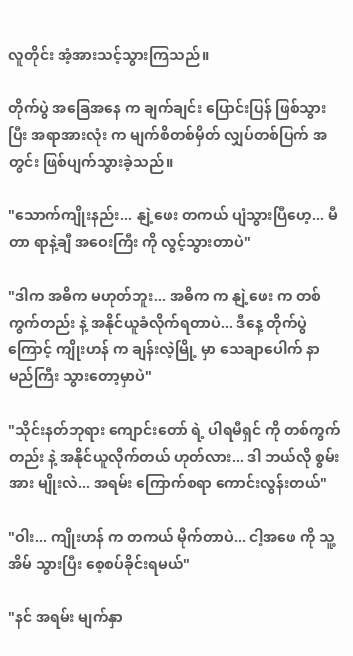လူတိုင်း အံ့အားသင့်သွားကြသည်။

တိုက်ပွဲ အခြေအနေ က ချက်ချင်း ပြောင်းပြန် ဖြစ်သွားပြီး အရာအားလုံး က မျက်စိတစ်မှိတ် လျှပ်တစ်ပြက် အတွင်း ဖြစ်ပျက်သွားခဲ့သည်။

"သောက်ကျိုးနည်း... နျဲ့ဖေး တကယ် ပျံသွားပြီဟေ့... မီတာ ရာနဲ့ချီ အဝေးကြီး ကို လွင့်သွားတာပဲ"

"ဒါက အဓိက မဟုတ်ဘူး... အဓိက က နျဲ့ဖေး က တစ်ကွက်တည်း နဲ့ အနိုင်ယူခံလိုက်ရတာပဲ... ဒီနေ့ တိုက်ပွဲ ကြောင့် ကျိုးဟန် က ချန်းလဲ့မြို့ မှာ သေချာပေါက် နာမည်ကြီး သွားတော့မှာပဲ"

"သိုင်းနတ်ဘုရား ကျောင်းတော် ရဲ့ ပါရမီရှင် ကို တစ်ကွက်တည်း နဲ့ အနိုင်ယူလိုက်တယ် ဟုတ်လား... ဒါ ဘယ်လို စွမ်းအား မျိုးလဲ... အရမ်း ကြောက်စရာ ကောင်းလွန်းတယ်"

"ဝါး... ကျိုးဟန် က တကယ် မိုက်တာပဲ... ငါ့အဖေ ကို သူ့အိမ် သွားပြီး စေ့စပ်ခိုင်းရမယ်"

"နင် အရမ်း မျက်နှာ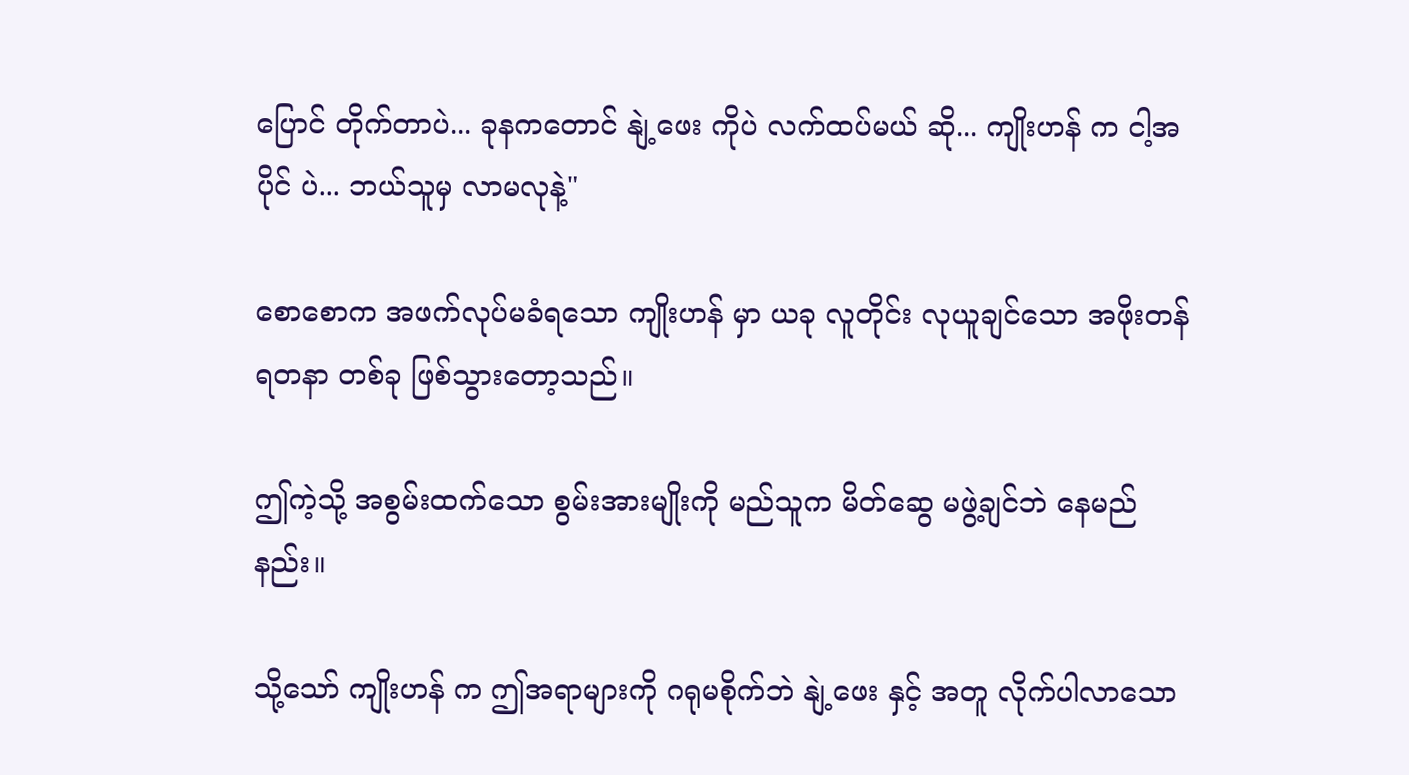ပြောင် တိုက်တာပဲ... ခုနကတောင် နျဲ့ဖေး ကိုပဲ လက်ထပ်မယ် ဆို... ကျိုးဟန် က ငါ့အပိုင် ပဲ... ဘယ်သူမှ လာမလုနဲ့"

စောစောက အဖက်လုပ်မခံရသော ကျိုးဟန် မှာ ယခု လူတိုင်း လုယူချင်သော အဖိုးတန် ရတနာ တစ်ခု ဖြစ်သွားတော့သည်။

ဤကဲ့သို့ အစွမ်းထက်သော စွမ်းအားမျိုးကို မည်သူက မိတ်ဆွေ မဖွဲ့ချင်ဘဲ နေမည်နည်း။

သို့သော် ကျိုးဟန် က ဤအရာများကို ဂရုမစိုက်ဘဲ နျဲ့ဖေး နှင့် အတူ လိုက်ပါလာသော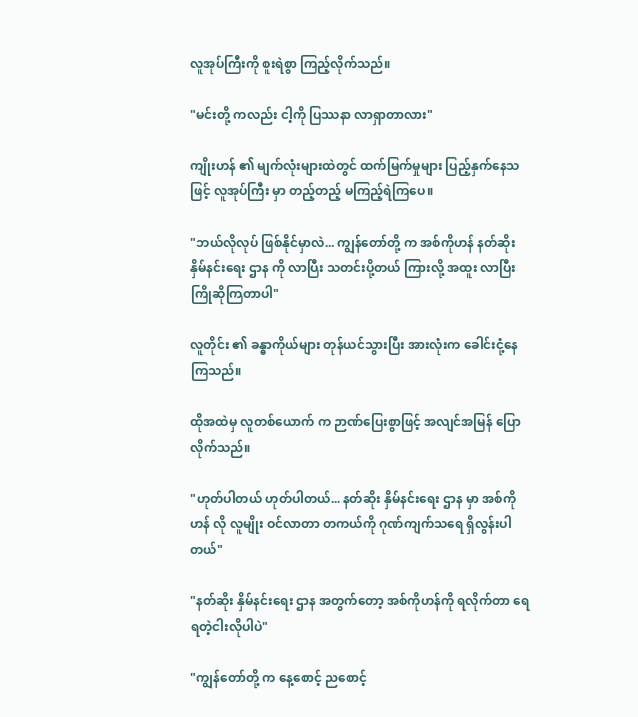လူအုပ်ကြီးကို စူးရဲစွာ ကြည့်လိုက်သည်။

"မင်းတို့ ကလည်း ငါ့ကို ပြဿနာ လာရှာတာလား"

ကျိုးဟန် ၏ မျက်လုံးများထဲတွင် ထက်မြက်မှုများ ပြည့်နှက်နေသဖြင့် လူအုပ်ကြီး မှာ တည့်တည့် မကြည့်ရဲကြပေ။

"ဘယ်လိုလုပ် ဖြစ်နိုင်မှာလဲ... ကျွန်တော်တို့ က အစ်ကိုဟန် နတ်ဆိုး နှိမ်နင်းရေး ဌာန ကို လာပြီး သတင်းပို့တယ် ကြားလို့ အထူး လာပြီး ကြိုဆိုကြတာပါ"

လူတိုင်း ၏ ခန္ဓာကိုယ်များ တုန်ယင်သွားပြီး အားလုံးက ခေါင်းငုံ့နေကြသည်။

ထိုအထဲမှ လူတစ်ယောက် က ဉာဏ်ပြေးစွာဖြင့် အလျင်အမြန် ပြောလိုက်သည်။

"ဟုတ်ပါတယ် ဟုတ်ပါတယ်... နတ်ဆိုး နှိမ်နင်းရေး ဌာန မှာ အစ်ကိုဟန် လို လူမျိုး ဝင်လာတာ တကယ်ကို ဂုဏ်ကျက်သရေ ရှိလွန်းပါတယ်"

"နတ်ဆိုး နှိမ်နင်းရေး ဌာန အတွက်တော့ အစ်ကိုဟန်ကို ရလိုက်တာ ရေရတဲ့ငါးလိုပါပဲ"

"ကျွန်တော်တို့ က နေ့စောင့် ညစောင့်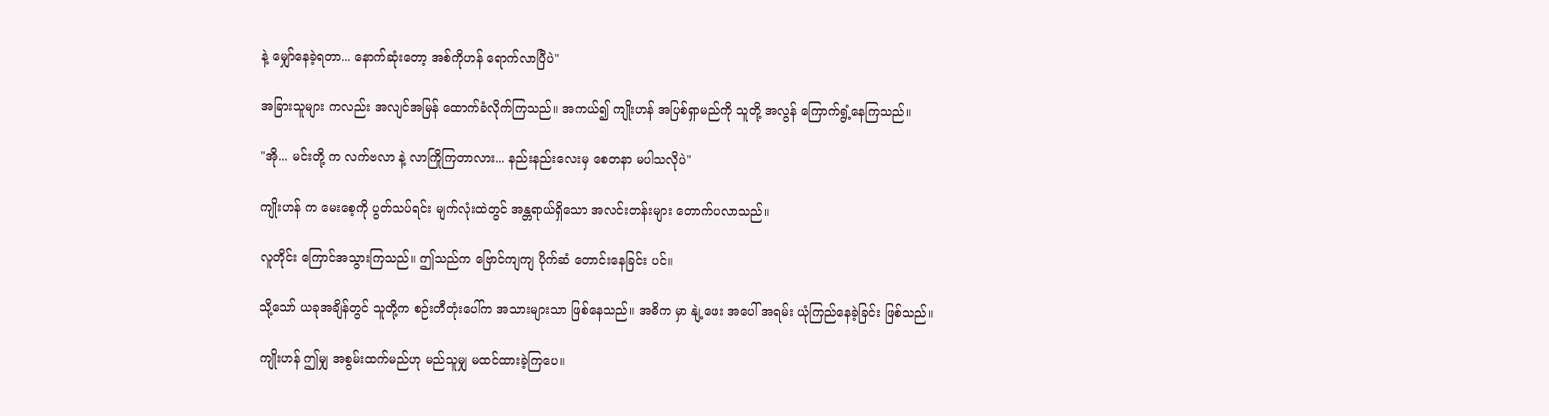နဲ့ မျှော်နေခဲ့ရတာ... နောက်ဆုံးတော့ အစ်ကိုဟန် ရောက်လာပြီပဲ"

အခြားသူများ ကလည်း အလျင်အမြန် ထောက်ခံလိုက်ကြသည်။ အကယ်၍ ကျိုးဟန် အပြစ်ရှာမည်ကို သူတို့ အလွန် ကြောက်ရွံ့နေကြသည်။

"အို... မင်းတို့ က လက်ဗလာ နဲ့ လာကြိုကြတာလား... နည်းနည်းလေးမှ စေတနာ မပါသလိုပဲ"

ကျိုးဟန် က မေးစေ့ကို ပွတ်သပ်ရင်း မျက်လုံးထဲတွင် အန္တရာယ်ရှိသော အလင်းတန်းများ တောက်ပလာသည်။

လူတိုင်း ကြောင်အသွားကြသည်။ ဤသည်က ဗြောင်ကျကျ ပိုက်ဆံ တောင်းနေခြင်း ပင်။

သို့သော် ယခုအချိန်တွင် သူတို့က စဉ်းတီတုံးပေါ်က အသားများသာ ဖြစ်နေသည်။ အဓိက မှာ နျဲ့ဖေး အပေါ် အရမ်း ယုံကြည်နေခဲ့ခြင်း ဖြစ်သည်။

ကျိုးဟန် ဤမျှ အစွမ်းထက်မည်ဟု မည်သူမျှ မထင်ထားခဲ့ကြပေ။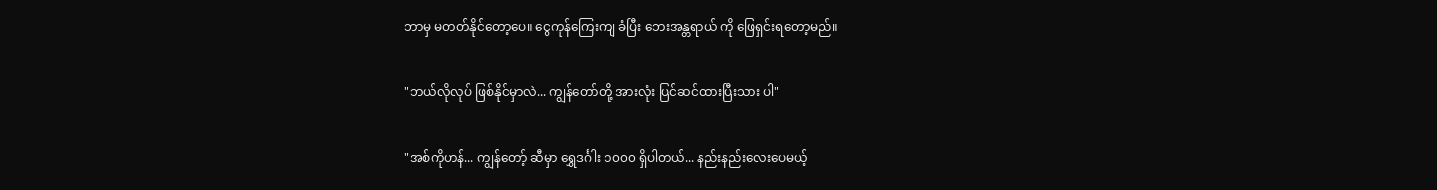ဘာမှ မတတ်နိုင်တော့ပေ။ ငွေကုန်ကြေးကျ ခံပြီး ဘေးအန္တရာယ် ကို ဖြေရှင်းရတော့မည်။

"ဘယ်လိုလုပ် ဖြစ်နိုင်မှာလဲ... ကျွန်တော်တို့ အားလုံး ပြင်ဆင်ထားပြီးသား ပါ"

"အစ်ကိုဟန်... ကျွန်တော့် ဆီမှာ ရွှေဒင်္ဂါး ၁၀၀၀ ရှိပါတယ်... နည်းနည်းလေးပေမယ့်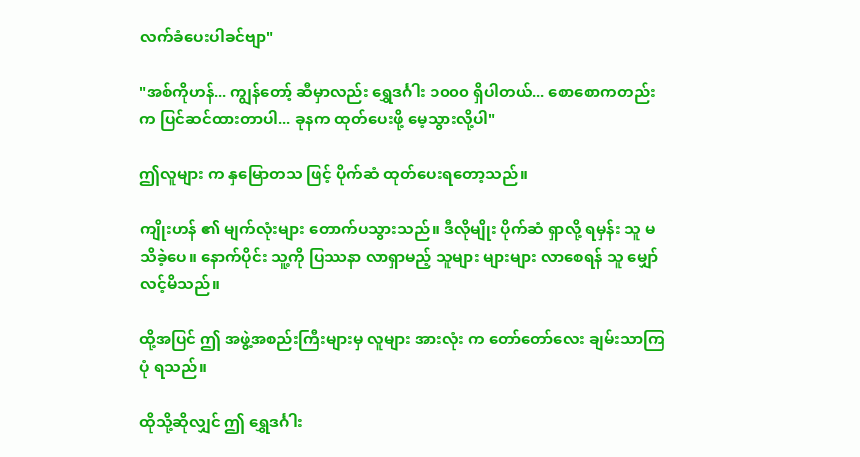လက်ခံပေးပါခင်ဗျာ"

"အစ်ကိုဟန်... ကျွန်တော့် ဆီမှာလည်း ရွှေဒင်္ဂါး ၁၀၀၀ ရှိပါတယ်... စောစောကတည်းက ပြင်ဆင်ထားတာပါ... ခုနက ထုတ်ပေးဖို့ မေ့သွားလို့ပါ"

ဤလူများ က နှမြောတသ ဖြင့် ပိုက်ဆံ ထုတ်ပေးရတော့သည်။

ကျိုးဟန် ၏ မျက်လုံးများ တောက်ပသွားသည်။ ဒီလိုမျိုး ပိုက်ဆံ ရှာလို့ ရမှန်း သူ မသိခဲ့ပေ။ နောက်ပိုင်း သူ့ကို ပြဿနာ လာရှာမည့် သူများ များများ လာစေရန် သူ မျှော်လင့်မိသည်။

ထို့အပြင် ဤ အဖွဲ့အစည်းကြီးများမှ လူများ အားလုံး က တော်တော်လေး ချမ်းသာကြပုံ ရသည်။

ထိုသို့ဆိုလျှင် ဤ ရွှေဒင်္ဂါး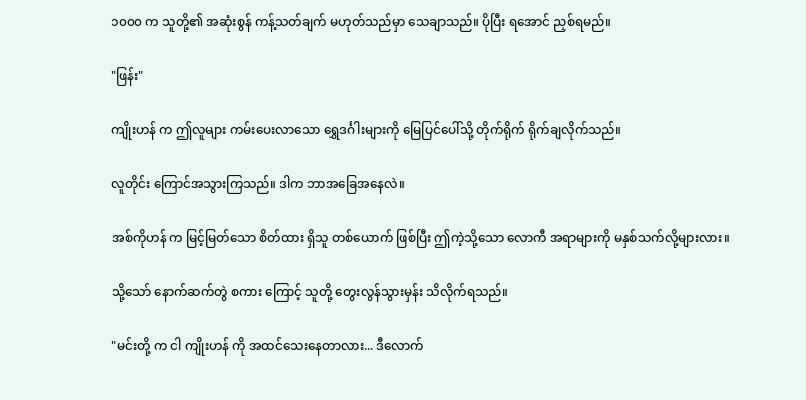၁၀၀၀ က သူတို့၏ အဆုံးစွန် ကန့်သတ်ချက် မဟုတ်သည်မှာ သေချာသည်။ ပိုပြီး ရအောင် ညှစ်ရမည်။

"ဖြန်း"

ကျိုးဟန် က ဤလူများ ကမ်းပေးလာသော ရွှေဒင်္ဂါးများကို မြေပြင်ပေါ်သို့ တိုက်ရိုက် ရိုက်ချလိုက်သည်။

လူတိုင်း ကြောင်အသွားကြသည်။ ဒါက ဘာအခြေအနေလဲ။

အစ်ကိုဟန် က မြင့်မြတ်သော စိတ်ထား ရှိသူ တစ်ယောက် ဖြစ်ပြီး ဤကဲ့သို့သော လောကီ အရာများကို မနှစ်သက်လို့များလား။

သို့သော် နောက်ဆက်တွဲ စကား ကြောင့် သူတို့ တွေးလွန်သွားမှန်း သိလိုက်ရသည်။

"မင်းတို့ က ငါ ကျိုးဟန် ကို အထင်သေးနေတာလား... ဒီလောက်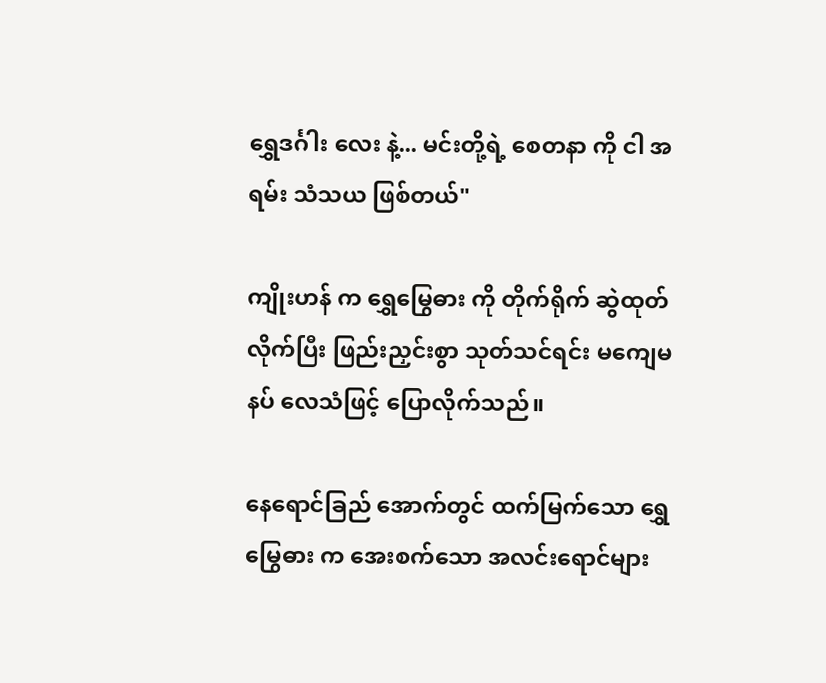ရွှေဒင်္ဂါး လေး နဲ့... မင်းတို့ရဲ့ စေတနာ ကို ငါ အရမ်း သံသယ ဖြစ်တယ်"

ကျိုးဟန် က ရွှေမြွေဓား ကို တိုက်ရိုက် ဆွဲထုတ်လိုက်ပြီး ဖြည်းညှင်းစွာ သုတ်သင်ရင်း မကျေမနပ် လေသံဖြင့် ပြောလိုက်သည်။

နေရောင်ခြည် အောက်တွင် ထက်မြက်သော ရွှေမြွေဓား က အေးစက်သော အလင်းရောင်များ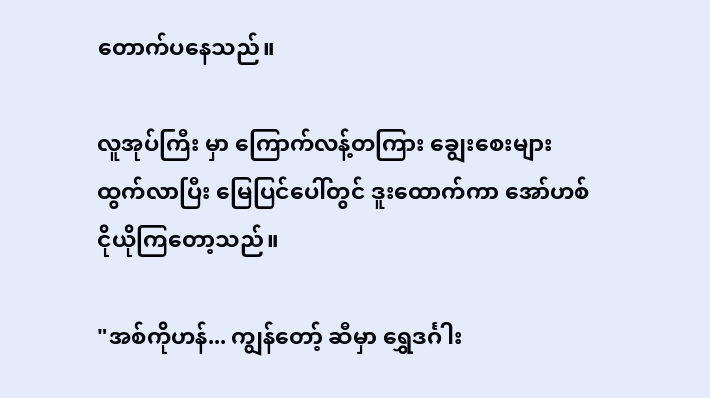တောက်ပနေသည်။

လူအုပ်ကြီး မှာ ကြောက်လန့်တကြား ချွေးစေးများ ထွက်လာပြီး မြေပြင်ပေါ်တွင် ဒူးထောက်ကာ အော်ဟစ် ငိုယိုကြတော့သည်။

"အစ်ကိုဟန်... ကျွန်တော့် ဆီမှာ ရွှေဒင်္ဂါး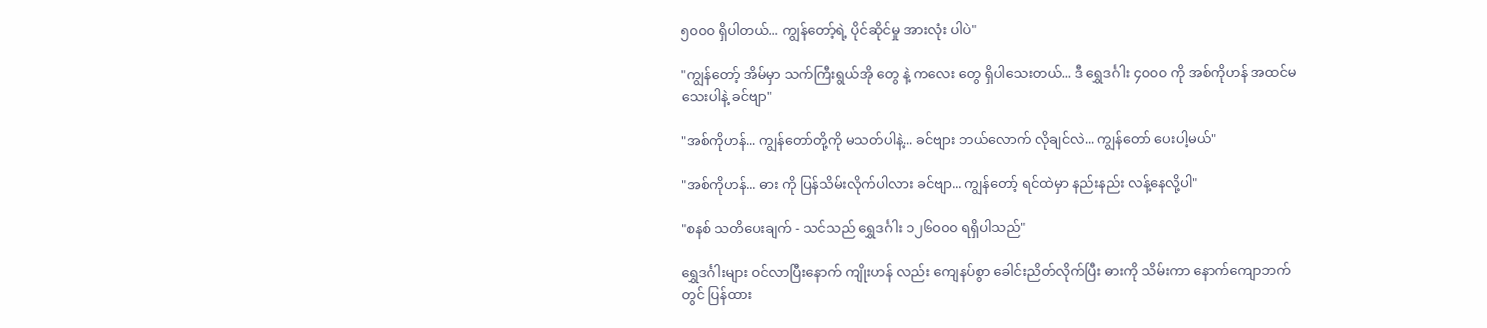၅၀၀၀ ရှိပါတယ်... ကျွန်တော့်ရဲ့ ပိုင်ဆိုင်မှု အားလုံး ပါပဲ"

"ကျွန်တော့် အိမ်မှာ သက်ကြီးရွယ်အို တွေ နဲ့ ကလေး တွေ ရှိပါသေးတယ်... ဒီ ရွှေဒင်္ဂါး ၄၀၀၀ ကို အစ်ကိုဟန် အထင်မသေးပါနဲ့ ခင်ဗျာ"

"အစ်ကိုဟန်... ကျွန်တော်တို့ကို မသတ်ပါနဲ့... ခင်ဗျား ဘယ်လောက် လိုချင်လဲ... ကျွန်တော် ပေးပါ့မယ်"

"အစ်ကိုဟန်... ဓား ကို ပြန်သိမ်းလိုက်ပါလား ခင်ဗျာ... ကျွန်တော့် ရင်ထဲမှာ နည်းနည်း လန့်နေလို့ပါ"

"စနစ် သတိပေးချက် - သင်သည် ရွှေဒင်္ဂါး ၁၂၆၀၀၀ ရရှိပါသည်"

ရွှေဒင်္ဂါးများ ဝင်လာပြီးနောက် ကျိုးဟန် လည်း ကျေနပ်စွာ ခေါင်းညိတ်လိုက်ပြီး ဓားကို သိမ်းကာ နောက်ကျောဘက် တွင် ပြန်ထား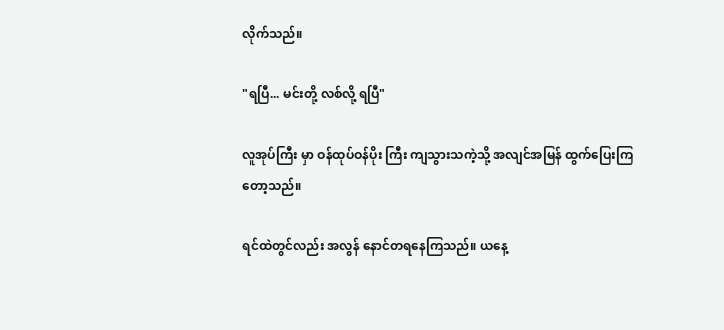လိုက်သည်။

"ရပြီ... မင်းတို့ လစ်လို့ ရပြီ"

လူအုပ်ကြီး မှာ ဝန်ထုပ်ဝန်ပိုး ကြီး ကျသွားသကဲ့သို့ အလျင်အမြန် ထွက်ပြေးကြတော့သည်။

ရင်ထဲတွင်လည်း အလွန် နောင်တရနေကြသည်။ ယနေ့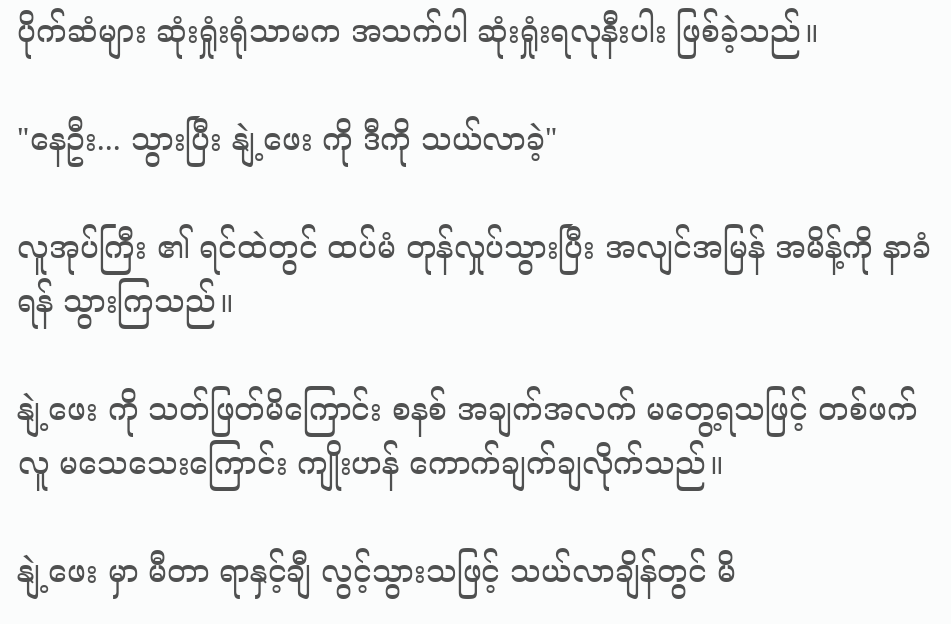ပိုက်ဆံများ ဆုံးရှုံးရုံသာမက အသက်ပါ ဆုံးရှုံးရလုနီးပါး ဖြစ်ခဲ့သည်။

"နေဦး... သွားပြီး နျဲ့ဖေး ကို ဒီကို သယ်လာခဲ့"

လူအုပ်ကြီး ၏ ရင်ထဲတွင် ထပ်မံ တုန်လှုပ်သွားပြီး အလျင်အမြန် အမိန့်ကို နာခံရန် သွားကြသည်။

နျဲ့ဖေး ကို သတ်ဖြတ်မိကြောင်း စနစ် အချက်အလက် မတွေ့ရသဖြင့် တစ်ဖက်လူ မသေသေးကြောင်း ကျိုးဟန် ကောက်ချက်ချလိုက်သည်။

နျဲ့ဖေး မှာ မီတာ ရာနှင့်ချီ လွင့်သွားသဖြင့် သယ်လာချိန်တွင် မိ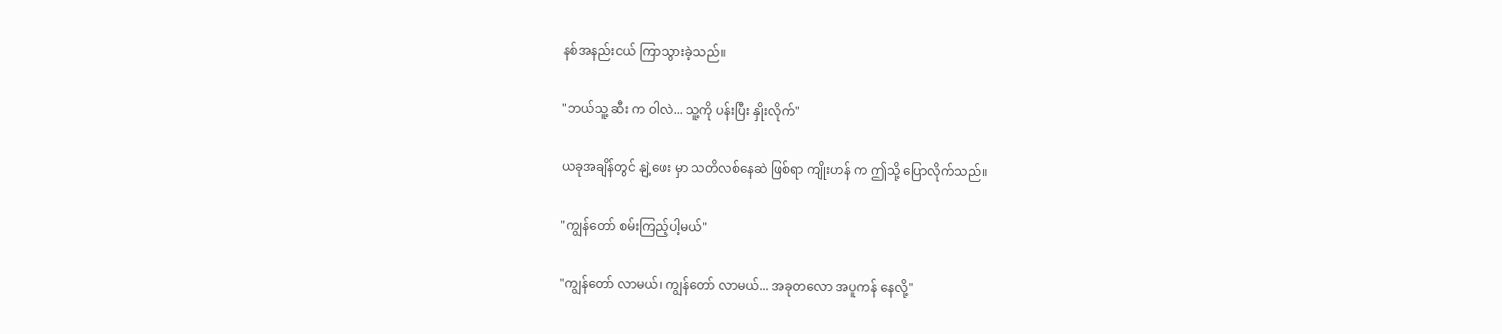နစ်အနည်းငယ် ကြာသွားခဲ့သည်။

"ဘယ်သူ့ ဆီး က ဝါလဲ... သူ့ကို ပန်းပြီး နှိုးလိုက်"

ယခုအချိန်တွင် နျဲ့ဖေး မှာ သတိလစ်နေဆဲ ဖြစ်ရာ ကျိုးဟန် က ဤသို့ ပြောလိုက်သည်။

"ကျွန်တော် စမ်းကြည့်ပါ့မယ်"

"ကျွန်တော် လာမယ်၊ ကျွန်တော် လာမယ်... အခုတလော အပူကန် နေလို့"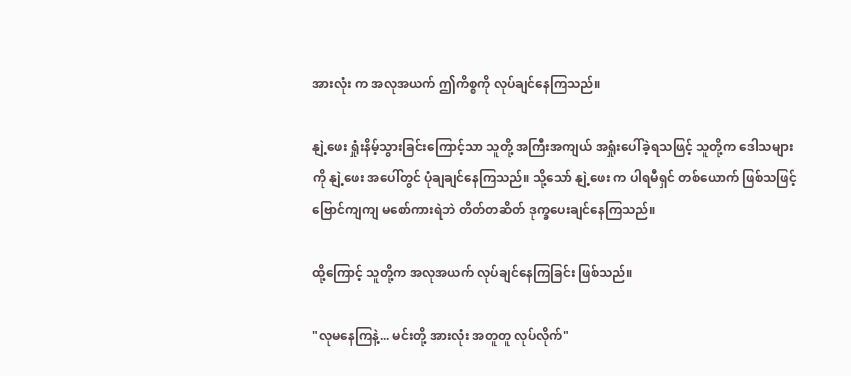အားလုံး က အလုအယက် ဤကိစ္စကို လုပ်ချင်နေကြသည်။

နျဲ့ဖေး ရှုံးနိမ့်သွားခြင်းကြောင့်သာ သူတို့ အကြီးအကျယ် အရှုံးပေါ်ခဲ့ရသဖြင့် သူတို့က ဒေါသများကို နျဲ့ဖေး အပေါ်တွင် ပုံချချင်နေကြသည်။ သို့သော် နျဲ့ဖေး က ပါရမီရှင် တစ်ယောက် ဖြစ်သဖြင့် ဗြောင်ကျကျ မစော်ကားရဲဘဲ တိတ်တဆိတ် ဒုက္ခပေးချင်နေကြသည်။

ထို့ကြောင့် သူတို့က အလုအယက် လုပ်ချင်နေကြခြင်း ဖြစ်သည်။

"လုမနေကြနဲ့... မင်းတို့ အားလုံး အတူတူ လုပ်လိုက်"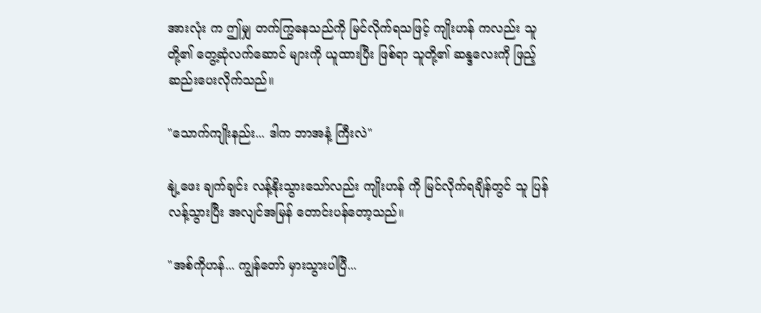အားလုံး က ဤမျှ တက်ကြွနေသည်ကို မြင်လိုက်ရသဖြင့် ကျိုးဟန် ကလည်း သူတို့၏ တွေ့ဆုံလက်ဆောင် များကို ယူထားပြီး ဖြစ်ရာ သူတို့၏ ဆန္ဒလေးကို ဖြည့်ဆည်းပေးလိုက်သည်။

"သောက်ကျိုးနည်း... ဒါက ဘာအနံ့ ကြီးလဲ"

နျဲ့ဖေး ချက်ချင်း လန့်နိုးသွားသော်လည်း ကျိုးဟန် ကို မြင်လိုက်ရချိန်တွင် သူ ပြန်လန့်သွားပြီး အလျင်အမြန် တောင်းပန်တော့သည်။

"အစ်ကိုဟန်... ကျွန်တော် မှားသွားပါပြီ...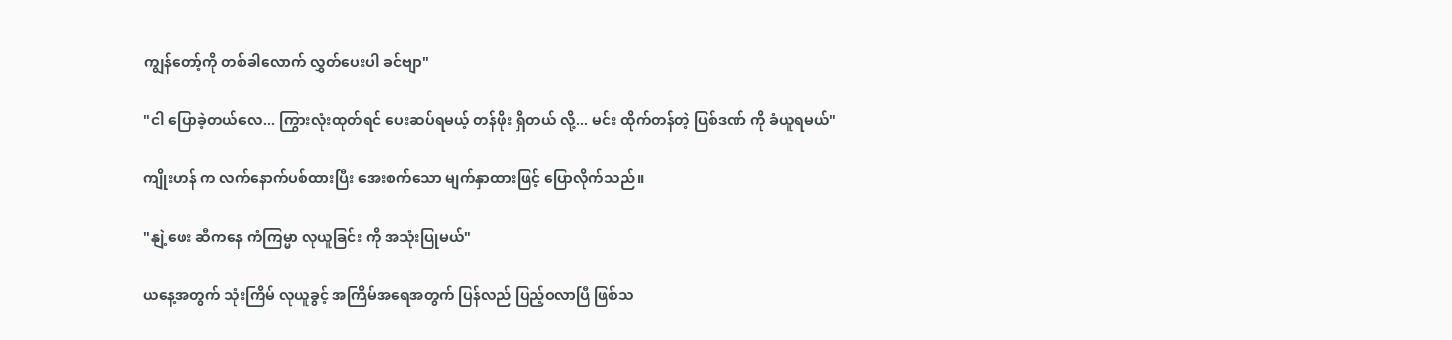ကျွန်တော့်ကို တစ်ခါလောက် လွှတ်ပေးပါ ခင်ဗျာ"

"ငါ ပြောခဲ့တယ်လေ... ကြွားလုံးထုတ်ရင် ပေးဆပ်ရမယ့် တန်ဖိုး ရှိတယ် လို့... မင်း ထိုက်တန်တဲ့ ပြစ်ဒဏ် ကို ခံယူရမယ်"

ကျိုးဟန် က လက်နောက်ပစ်ထားပြီး အေးစက်သော မျက်နှာထားဖြင့် ပြောလိုက်သည်။

"နျဲ့ဖေး ဆီကနေ ကံကြမ္မာ လုယူခြင်း ကို အသုံးပြုမယ်"

ယနေ့အတွက် သုံးကြိမ် လုယူခွင့် အကြိမ်အရေအတွက် ပြန်လည် ပြည့်ဝလာပြီ ဖြစ်သ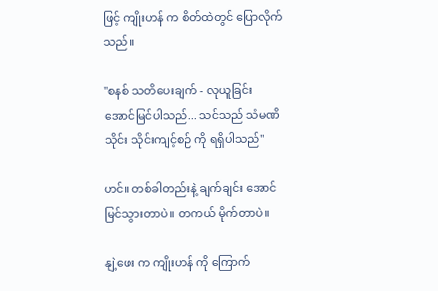ဖြင့် ကျိုးဟန် က စိတ်ထဲတွင် ပြောလိုက်သည်။

"စနစ် သတိပေးချက် - လုယူခြင်း အောင်မြင်ပါသည်... သင်သည် သံမဏိ သိုင်း သိုင်းကျင့်စဉ် ကို ရရှိပါသည်"

ဟင်။ တစ်ခါတည်းနဲ့ ချက်ချင်း အောင်မြင်သွားတာပဲ။ တကယ် မိုက်တာပဲ။

နျဲ့ဖေး က ကျိုးဟန် ကို ကြောက်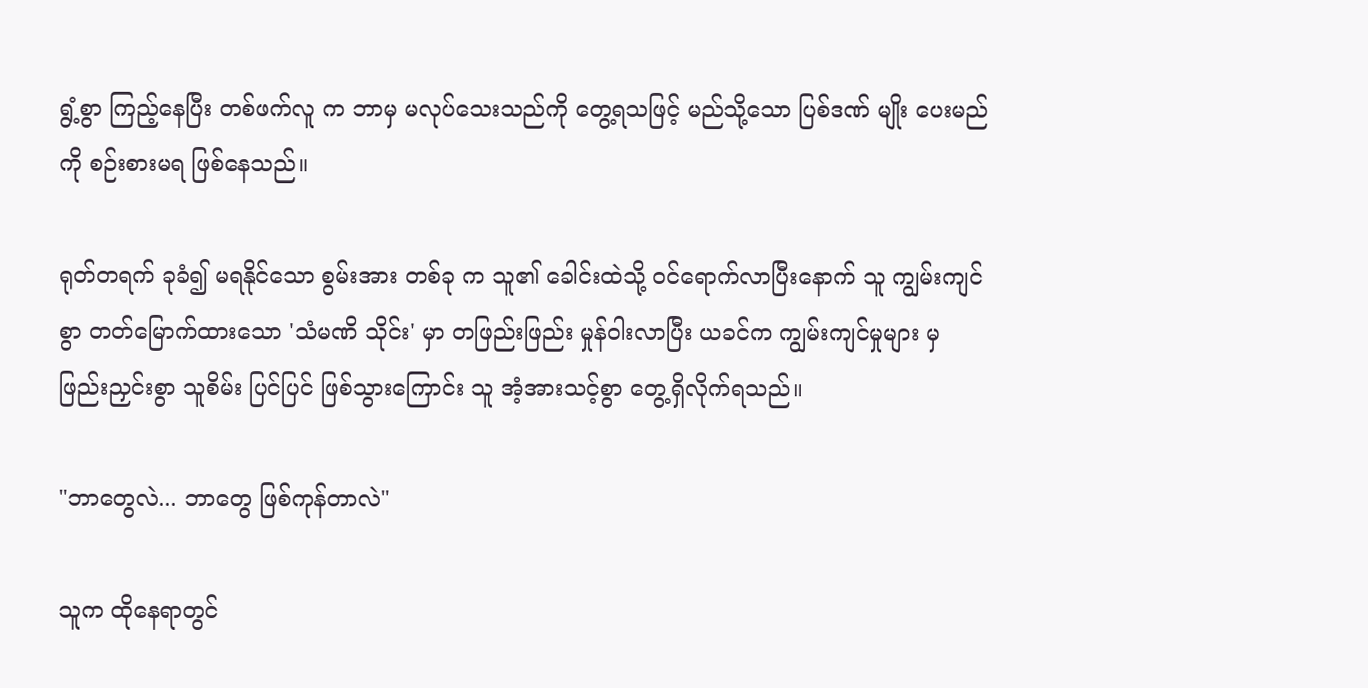ရွံ့စွာ ကြည့်နေပြီး တစ်ဖက်လူ က ဘာမှ မလုပ်သေးသည်ကို တွေ့ရသဖြင့် မည်သို့သော ပြစ်ဒဏ် မျိုး ပေးမည်ကို စဉ်းစားမရ ဖြစ်နေသည်။

ရုတ်တရက် ခုခံ၍ မရနိုင်သော စွမ်းအား တစ်ခု က သူ၏ ခေါင်းထဲသို့ ဝင်ရောက်လာပြီးနောက် သူ ကျွမ်းကျင်စွာ တတ်မြောက်ထားသော 'သံမဏိ သိုင်း' မှာ တဖြည်းဖြည်း မှုန်ဝါးလာပြီး ယခင်က ကျွမ်းကျင်မှုများ မှ ဖြည်းညှင်းစွာ သူစိမ်း ပြင်ပြင် ဖြစ်သွားကြောင်း သူ အံ့အားသင့်စွာ တွေ့ရှိလိုက်ရသည်။

"ဘာတွေလဲ... ဘာတွေ ဖြစ်ကုန်တာလဲ"

သူက ထိုနေရာတွင်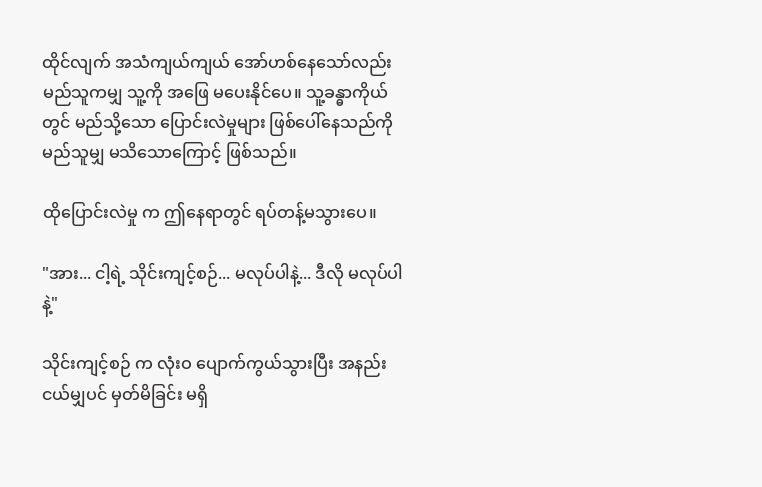ထိုင်လျက် အသံကျယ်ကျယ် အော်ဟစ်နေသော်လည်း မည်သူကမျှ သူ့ကို အဖြေ မပေးနိုင်ပေ။ သူ့ခန္ဓာကိုယ် တွင် မည်သို့သော ပြောင်းလဲမှုများ ဖြစ်ပေါ်နေသည်ကို မည်သူမျှ မသိသောကြောင့် ဖြစ်သည်။

ထိုပြောင်းလဲမှု က ဤနေရာတွင် ရပ်တန့်မသွားပေ။

"အား... ငါ့ရဲ့ သိုင်းကျင့်စဉ်... မလုပ်ပါနဲ့... ဒီလို မလုပ်ပါနဲ့"

သိုင်းကျင့်စဉ် က လုံးဝ ပျောက်ကွယ်သွားပြီး အနည်းငယ်မျှပင် မှတ်မိခြင်း မရှိ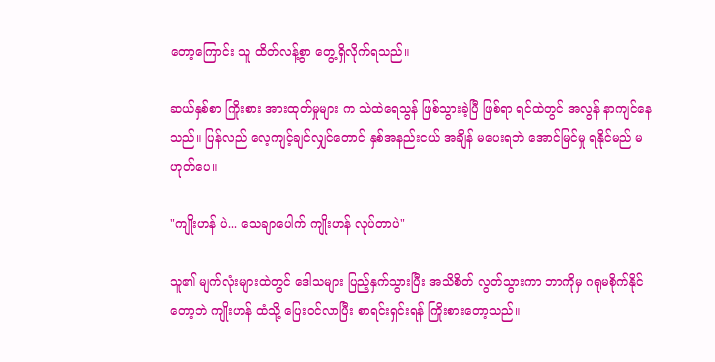တော့ကြောင်း သူ ထိတ်လန့်စွာ တွေ့ရှိလိုက်ရသည်။

ဆယ်နှစ်စာ ကြိုးစား အားထုတ်မှုများ က သဲထဲရေသွန် ဖြစ်သွားခဲ့ပြီ ဖြစ်ရာ ရင်ထဲတွင် အလွန် နာကျင်နေသည်။ ပြန်လည် လေ့ကျင့်ချင်လျှင်တောင် နှစ်အနည်းငယ် အချိန် မပေးရဘဲ အောင်မြင်မှု ရနိုင်မည် မဟုတ်ပေ။

"ကျိုးဟန် ပဲ... သေချာပေါက် ကျိုးဟန် လုပ်တာပဲ"

သူ၏ မျက်လုံးများထဲတွင် ဒေါသများ ပြည့်နှက်သွားပြီး အသိစိတ် လွတ်သွားကာ ဘာကိုမှ ဂရုမစိုက်နိုင်တော့ဘဲ ကျိုးဟန် ထံသို့ ပြေးဝင်လာပြီး စာရင်းရှင်းရန် ကြိုးစားတော့သည်။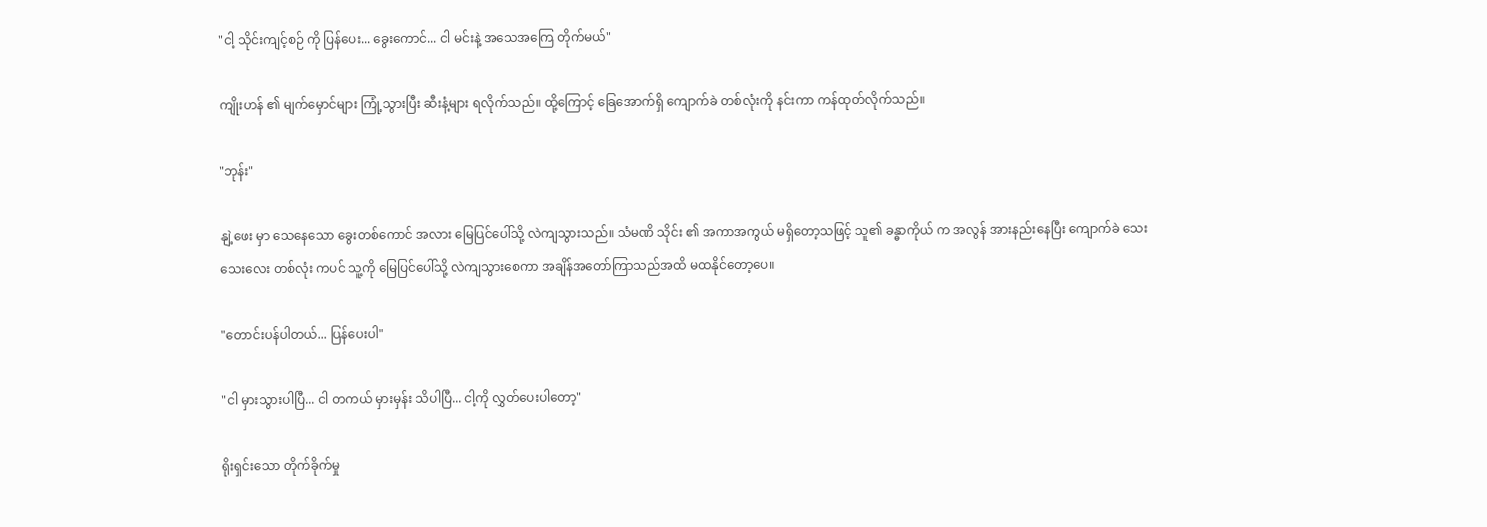"ငါ့ သိုင်းကျင့်စဉ် ကို ပြန်ပေး... ခွေးကောင်... ငါ မင်းနဲ့ အသေအကြေ တိုက်မယ်"

ကျိုးဟန် ၏ မျက်မှောင်များ ကြုံ့သွားပြီး ဆီးနံ့များ ရလိုက်သည်။ ထို့ကြောင့် ခြေအောက်ရှိ ကျောက်ခဲ တစ်လုံးကို နင်းကာ ကန်ထုတ်လိုက်သည်။

"ဘုန်း"

နျဲ့ဖေး မှာ သေနေသော ခွေးတစ်ကောင် အလား မြေပြင်ပေါ်သို့ လဲကျသွားသည်။ သံမဏိ သိုင်း ၏ အကာအကွယ် မရှိတော့သဖြင့် သူ၏ ခန္ဓာကိုယ် က အလွန် အားနည်းနေပြီး ကျောက်ခဲ သေးသေးလေး တစ်လုံး ကပင် သူ့ကို မြေပြင်ပေါ်သို့ လဲကျသွားစေကာ အချိန်အတော်ကြာသည်အထိ မထနိုင်တော့ပေ။

"တောင်းပန်ပါတယ်... ပြန်ပေးပါ"

"ငါ မှားသွားပါပြီ... ငါ တကယ် မှားမှန်း သိပါပြီ... ငါ့ကို လွှတ်ပေးပါတော့"

ရိုးရှင်းသော တိုက်ခိုက်မှု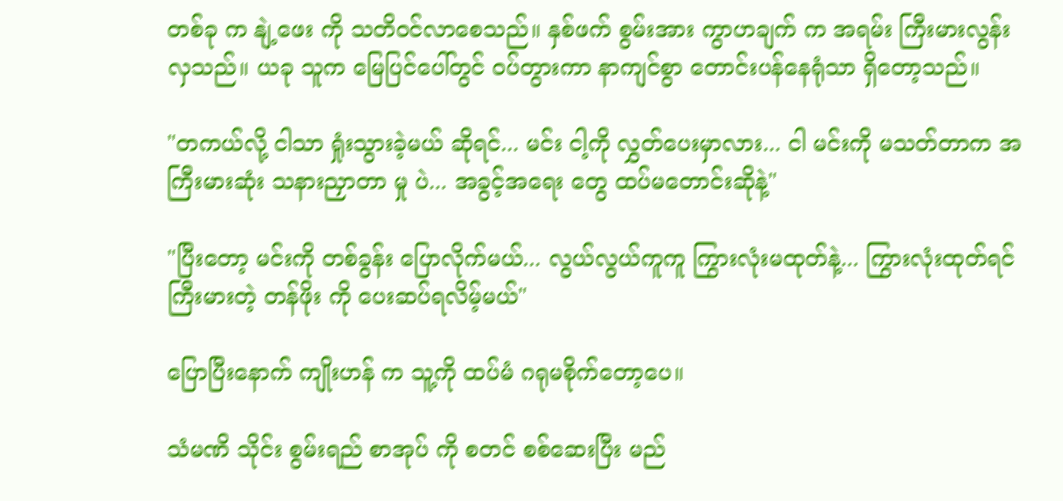တစ်ခု က နျဲ့ဖေး ကို သတိဝင်လာစေသည်။ နှစ်ဖက် စွမ်းအား ကွာဟချက် က အရမ်း ကြီးမားလွန်းလှသည်။ ယခု သူက မြေပြင်ပေါ်တွင် ဝပ်တွားကာ နာကျင်စွာ တောင်းပန်နေရုံသာ ရှိတော့သည်။

"တကယ်လို့ ငါသာ ရှုံးသွားခဲ့မယ် ဆိုရင်... မင်း ငါ့ကို လွှတ်ပေးမှာလား... ငါ မင်းကို မသတ်တာက အကြီးမားဆုံး သနားညှာတာ မှု ပဲ... အခွင့်အရေး တွေ ထပ်မတောင်းဆိုနဲ့"

"ပြီးတော့ မင်းကို တစ်ခွန်း ပြောလိုက်မယ်... လွယ်လွယ်ကူကူ ကြွားလုံးမထုတ်နဲ့... ကြွားလုံးထုတ်ရင် ကြီးမားတဲ့ တန်ဖိုး ကို ပေးဆပ်ရလိမ့်မယ်"

ပြောပြီးနောက် ကျိုးဟန် က သူ့ကို ထပ်မံ ဂရုမစိုက်တော့ပေ။

သံမဏိ သိုင်း စွမ်းရည် စာအုပ် ကို စတင် စစ်ဆေးပြီး မည်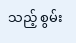သည့် စွမ်း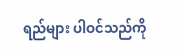ရည်များ ပါဝင်သည်ကို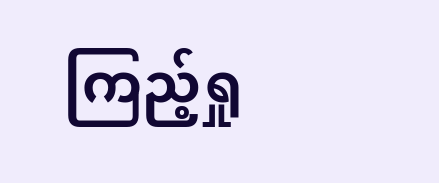ကြည့်ရှု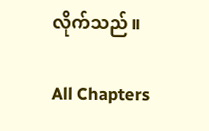လိုက်သည်။

All Chapters